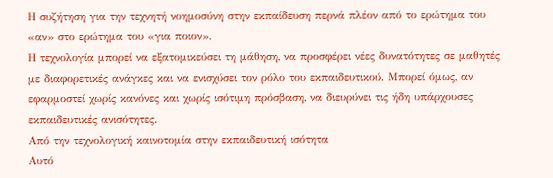Η συζήτηση για την τεχνητή νοημοσύνη στην εκπαίδευση περνά πλέον από το ερώτημα του «αν» στο ερώτημα του «για ποιον».
Η τεχνολογία μπορεί να εξατομικεύσει τη μάθηση, να προσφέρει νέες δυνατότητες σε μαθητές με διαφορετικές ανάγκες και να ενισχύσει τον ρόλο του εκπαιδευτικού. Μπορεί όμως, αν εφαρμοστεί χωρίς κανόνες και χωρίς ισότιμη πρόσβαση, να διευρύνει τις ήδη υπάρχουσες εκπαιδευτικές ανισότητες.
Από την τεχνολογική καινοτομία στην εκπαιδευτική ισότητα
Αυτό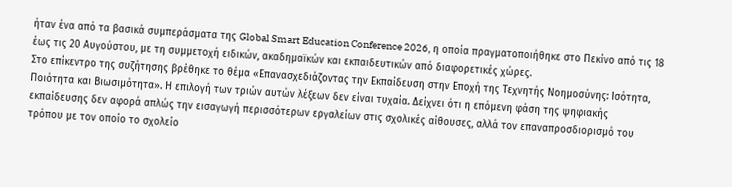ήταν ένα από τα βασικά συμπεράσματα της Global Smart Education Conference 2026, η οποία πραγματοποιήθηκε στο Πεκίνο από τις 18 έως τις 20 Αυγούστου, με τη συμμετοχή ειδικών, ακαδημαϊκών και εκπαιδευτικών από διαφορετικές χώρες.
Στο επίκεντρο της συζήτησης βρέθηκε το θέμα «Επανασχεδιάζοντας την Εκπαίδευση στην Εποχή της Τεχνητής Νοημοσύνης: Ισότητα, Ποιότητα και Βιωσιμότητα». Η επιλογή των τριών αυτών λέξεων δεν είναι τυχαία. Δείχνει ότι η επόμενη φάση της ψηφιακής εκπαίδευσης δεν αφορά απλώς την εισαγωγή περισσότερων εργαλείων στις σχολικές αίθουσες, αλλά τον επαναπροσδιορισμό του τρόπου με τον οποίο το σχολείο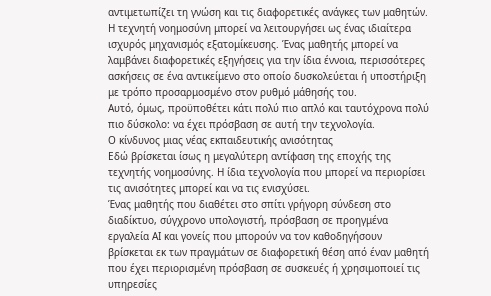αντιμετωπίζει τη γνώση και τις διαφορετικές ανάγκες των μαθητών.
Η τεχνητή νοημοσύνη μπορεί να λειτουργήσει ως ένας ιδιαίτερα ισχυρός μηχανισμός εξατομίκευσης. Ένας μαθητής μπορεί να λαμβάνει διαφορετικές εξηγήσεις για την ίδια έννοια, περισσότερες ασκήσεις σε ένα αντικείμενο στο οποίο δυσκολεύεται ή υποστήριξη με τρόπο προσαρμοσμένο στον ρυθμό μάθησής του.
Αυτό, όμως, προϋποθέτει κάτι πολύ πιο απλό και ταυτόχρονα πολύ πιο δύσκολο: να έχει πρόσβαση σε αυτή την τεχνολογία.
Ο κίνδυνος μιας νέας εκπαιδευτικής ανισότητας
Εδώ βρίσκεται ίσως η μεγαλύτερη αντίφαση της εποχής της τεχνητής νοημοσύνης. Η ίδια τεχνολογία που μπορεί να περιορίσει τις ανισότητες μπορεί και να τις ενισχύσει.
Ένας μαθητής που διαθέτει στο σπίτι γρήγορη σύνδεση στο διαδίκτυο, σύγχρονο υπολογιστή, πρόσβαση σε προηγμένα εργαλεία ΑΙ και γονείς που μπορούν να τον καθοδηγήσουν βρίσκεται εκ των πραγμάτων σε διαφορετική θέση από έναν μαθητή που έχει περιορισμένη πρόσβαση σε συσκευές ή χρησιμοποιεί τις υπηρεσίες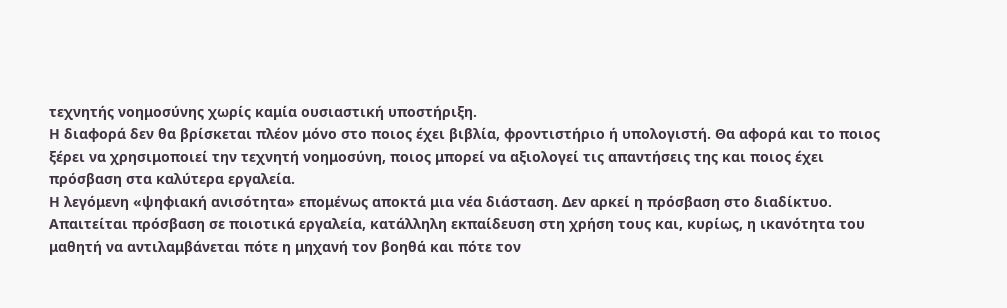τεχνητής νοημοσύνης χωρίς καμία ουσιαστική υποστήριξη.
Η διαφορά δεν θα βρίσκεται πλέον μόνο στο ποιος έχει βιβλία, φροντιστήριο ή υπολογιστή. Θα αφορά και το ποιος ξέρει να χρησιμοποιεί την τεχνητή νοημοσύνη, ποιος μπορεί να αξιολογεί τις απαντήσεις της και ποιος έχει πρόσβαση στα καλύτερα εργαλεία.
Η λεγόμενη «ψηφιακή ανισότητα» επομένως αποκτά μια νέα διάσταση. Δεν αρκεί η πρόσβαση στο διαδίκτυο. Απαιτείται πρόσβαση σε ποιοτικά εργαλεία, κατάλληλη εκπαίδευση στη χρήση τους και, κυρίως, η ικανότητα του μαθητή να αντιλαμβάνεται πότε η μηχανή τον βοηθά και πότε τον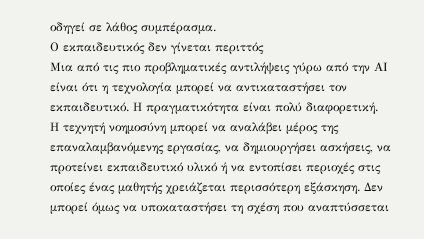οδηγεί σε λάθος συμπέρασμα.
Ο εκπαιδευτικός δεν γίνεται περιττός
Μια από τις πιο προβληματικές αντιλήψεις γύρω από την ΑΙ είναι ότι η τεχνολογία μπορεί να αντικαταστήσει τον εκπαιδευτικό. Η πραγματικότητα είναι πολύ διαφορετική.
Η τεχνητή νοημοσύνη μπορεί να αναλάβει μέρος της επαναλαμβανόμενης εργασίας, να δημιουργήσει ασκήσεις, να προτείνει εκπαιδευτικό υλικό ή να εντοπίσει περιοχές στις οποίες ένας μαθητής χρειάζεται περισσότερη εξάσκηση. Δεν μπορεί όμως να υποκαταστήσει τη σχέση που αναπτύσσεται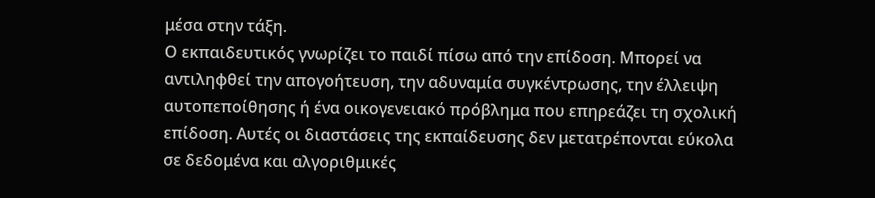μέσα στην τάξη.
Ο εκπαιδευτικός γνωρίζει το παιδί πίσω από την επίδοση. Μπορεί να αντιληφθεί την απογοήτευση, την αδυναμία συγκέντρωσης, την έλλειψη αυτοπεποίθησης ή ένα οικογενειακό πρόβλημα που επηρεάζει τη σχολική επίδοση. Αυτές οι διαστάσεις της εκπαίδευσης δεν μετατρέπονται εύκολα σε δεδομένα και αλγοριθμικές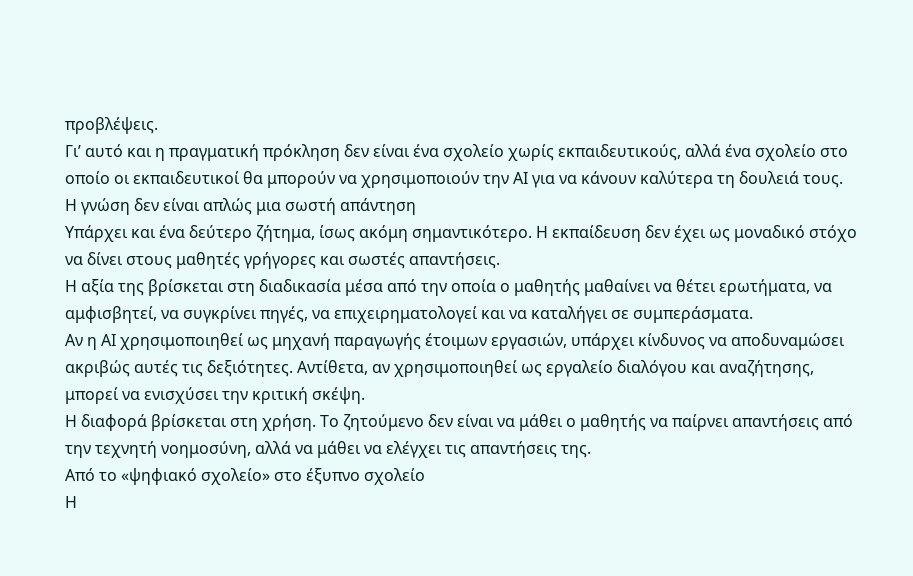προβλέψεις.
Γι’ αυτό και η πραγματική πρόκληση δεν είναι ένα σχολείο χωρίς εκπαιδευτικούς, αλλά ένα σχολείο στο οποίο οι εκπαιδευτικοί θα μπορούν να χρησιμοποιούν την ΑΙ για να κάνουν καλύτερα τη δουλειά τους.
Η γνώση δεν είναι απλώς μια σωστή απάντηση
Υπάρχει και ένα δεύτερο ζήτημα, ίσως ακόμη σημαντικότερο. Η εκπαίδευση δεν έχει ως μοναδικό στόχο να δίνει στους μαθητές γρήγορες και σωστές απαντήσεις.
Η αξία της βρίσκεται στη διαδικασία μέσα από την οποία ο μαθητής μαθαίνει να θέτει ερωτήματα, να αμφισβητεί, να συγκρίνει πηγές, να επιχειρηματολογεί και να καταλήγει σε συμπεράσματα.
Αν η ΑΙ χρησιμοποιηθεί ως μηχανή παραγωγής έτοιμων εργασιών, υπάρχει κίνδυνος να αποδυναμώσει ακριβώς αυτές τις δεξιότητες. Αντίθετα, αν χρησιμοποιηθεί ως εργαλείο διαλόγου και αναζήτησης, μπορεί να ενισχύσει την κριτική σκέψη.
Η διαφορά βρίσκεται στη χρήση. Το ζητούμενο δεν είναι να μάθει ο μαθητής να παίρνει απαντήσεις από την τεχνητή νοημοσύνη, αλλά να μάθει να ελέγχει τις απαντήσεις της.
Από το «ψηφιακό σχολείο» στο έξυπνο σχολείο
Η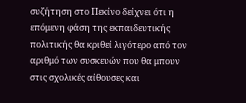συζήτηση στο Πεκίνο δείχνει ότι η επόμενη φάση της εκπαιδευτικής πολιτικής θα κριθεί λιγότερο από τον αριθμό των συσκευών που θα μπουν στις σχολικές αίθουσες και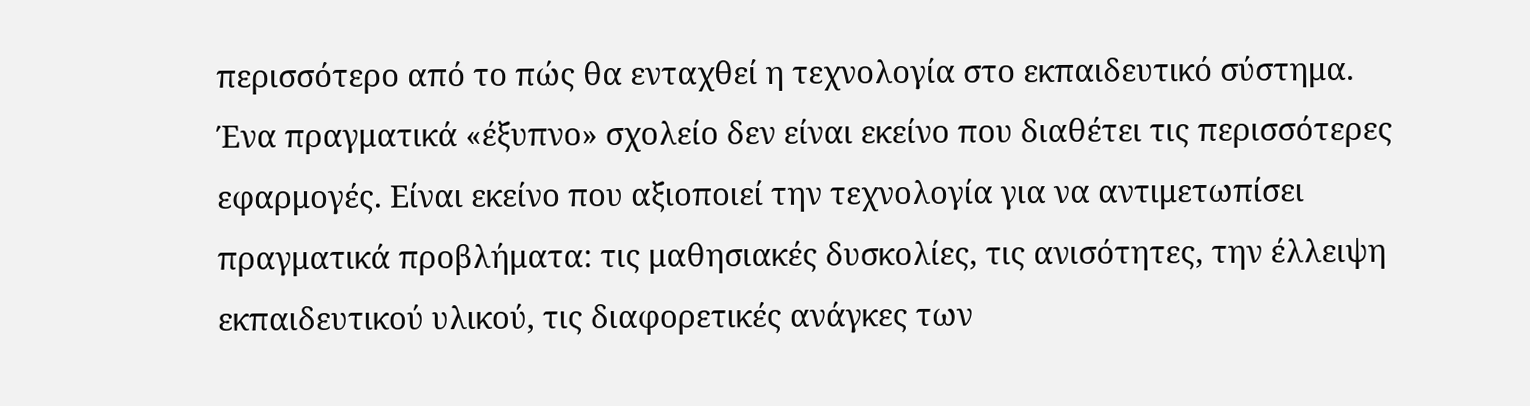περισσότερο από το πώς θα ενταχθεί η τεχνολογία στο εκπαιδευτικό σύστημα.
Ένα πραγματικά «έξυπνο» σχολείο δεν είναι εκείνο που διαθέτει τις περισσότερες εφαρμογές. Είναι εκείνο που αξιοποιεί την τεχνολογία για να αντιμετωπίσει πραγματικά προβλήματα: τις μαθησιακές δυσκολίες, τις ανισότητες, την έλλειψη εκπαιδευτικού υλικού, τις διαφορετικές ανάγκες των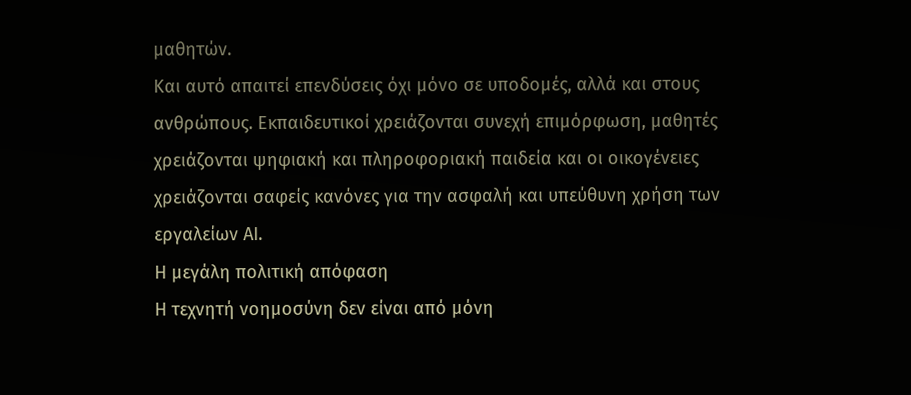μαθητών.
Και αυτό απαιτεί επενδύσεις όχι μόνο σε υποδομές, αλλά και στους ανθρώπους. Εκπαιδευτικοί χρειάζονται συνεχή επιμόρφωση, μαθητές χρειάζονται ψηφιακή και πληροφοριακή παιδεία και οι οικογένειες χρειάζονται σαφείς κανόνες για την ασφαλή και υπεύθυνη χρήση των εργαλείων ΑΙ.
Η μεγάλη πολιτική απόφαση
Η τεχνητή νοημοσύνη δεν είναι από μόνη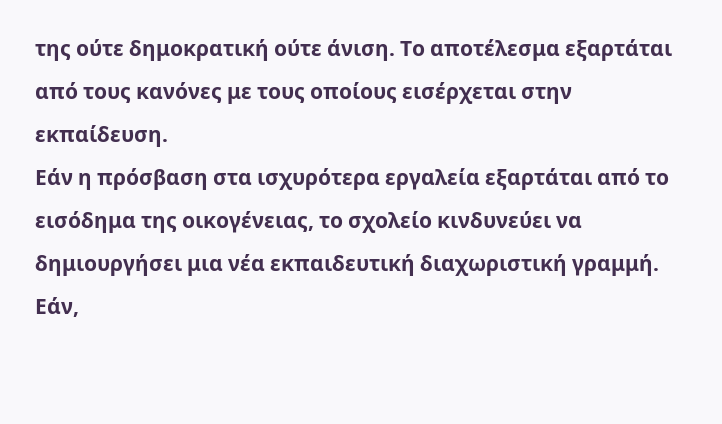της ούτε δημοκρατική ούτε άνιση. Το αποτέλεσμα εξαρτάται από τους κανόνες με τους οποίους εισέρχεται στην εκπαίδευση.
Εάν η πρόσβαση στα ισχυρότερα εργαλεία εξαρτάται από το εισόδημα της οικογένειας, το σχολείο κινδυνεύει να δημιουργήσει μια νέα εκπαιδευτική διαχωριστική γραμμή. Εάν,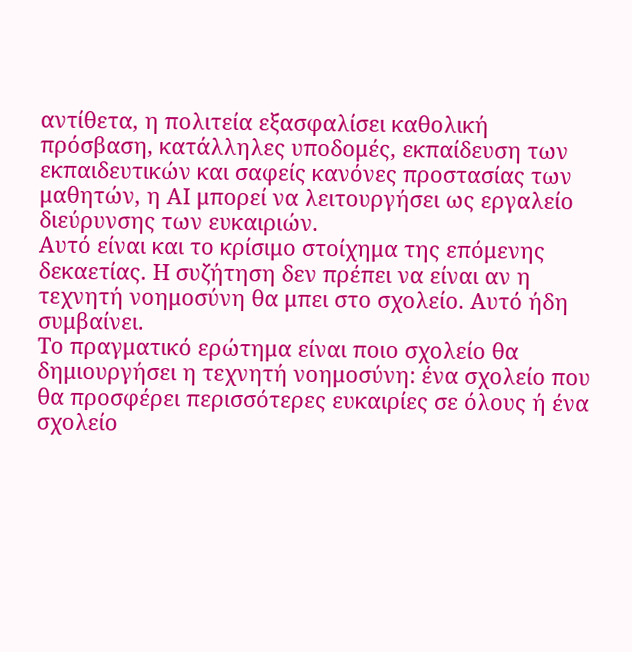αντίθετα, η πολιτεία εξασφαλίσει καθολική πρόσβαση, κατάλληλες υποδομές, εκπαίδευση των εκπαιδευτικών και σαφείς κανόνες προστασίας των μαθητών, η ΑΙ μπορεί να λειτουργήσει ως εργαλείο διεύρυνσης των ευκαιριών.
Αυτό είναι και το κρίσιμο στοίχημα της επόμενης δεκαετίας. Η συζήτηση δεν πρέπει να είναι αν η τεχνητή νοημοσύνη θα μπει στο σχολείο. Αυτό ήδη συμβαίνει.
Το πραγματικό ερώτημα είναι ποιο σχολείο θα δημιουργήσει η τεχνητή νοημοσύνη: ένα σχολείο που θα προσφέρει περισσότερες ευκαιρίες σε όλους ή ένα σχολείο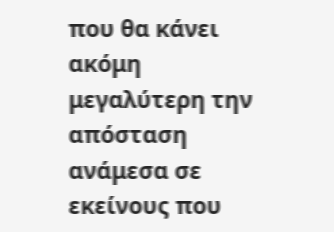που θα κάνει ακόμη μεγαλύτερη την απόσταση ανάμεσα σε εκείνους που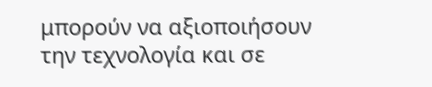μπορούν να αξιοποιήσουν την τεχνολογία και σε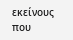εκείνους που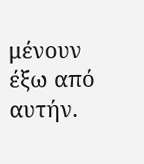μένουν έξω από αυτήν.